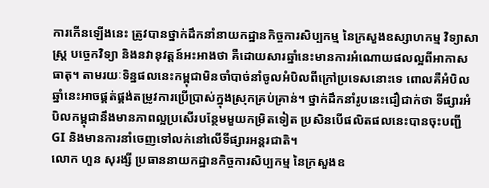ការកើនឡើងនេះ ត្រូវបានថ្នាក់ដឹកនាំនាយកដ្ឋានកិច្ចការសិប្បកម្ម នៃក្រសួងឧស្សាហកម្ម វិទ្យាសាស្ត្រ បច្ចេកវិទ្យា និងនវានុវត្តន៍អះអាងថា គឺដោយសារឆ្នាំនេះមានការអំណោយផលល្អពីអាកាសធាតុ។ តាមរយៈទិន្នផលនេះកម្ពុជាមិនចាំបាច់នាំចូលអំបិលពីក្រៅប្រទេសនោះទេ ពោលគឺអំបិលឆ្នាំនេះអាចផ្គត់ផ្គង់តម្រូវការប្រើប្រាស់ក្នុងស្រុកគ្រប់គ្រាន់។ ថ្នាក់ដឹកនាំរូបនេះជឿជាក់ថា ទីផ្សារអំបិលកម្ពុជានឹងមានភាពល្អប្រសើរបន្ថែមមួយកម្រិតទៀត ប្រសិនបើផលិតផលនេះបានចុះបញ្ជី GI និងមានការនាំចេញទៅលក់នៅលើទីផ្សារអន្តរជាតិ។
លោក ហួន សុរង្សី ប្រធាននាយកដ្ឋានកិច្ចការសិប្បកម្ម នៃក្រសួងឧ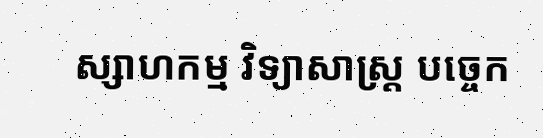ស្សាហកម្ម វិទ្យាសាស្ត្រ បច្ចេក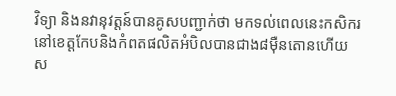វិទ្យា និងនវានុវត្តន៍បានគូសបញ្ជាក់ថា មកទល់ពេលនេះកសិករនៅខេត្តកែបនិងកំពតផលិតអំបិលបានជាង៨ម៉ឺនតោនហើយ ស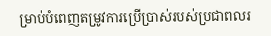ម្រាប់បំពេញតម្រូវការប្រើប្រាស់របស់ប្រជាពលរ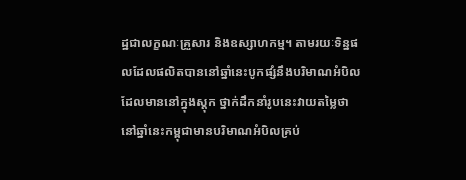ដ្ឋជាលក្ខណៈគ្រួសារ និងឧស្សាហកម្ម។ តាមរយៈទិន្នផលដែលផលិតបាននៅឆ្នាំនេះបូកផ្សំនឹងបរិមាណអំបិលដែលមាននៅក្នុងស្តុក ថ្នាក់ដឹកនាំរូបនេះវាយតម្លៃថា នៅឆ្នាំនេះកម្ពុជាមានបរិមាណអំបិលគ្រប់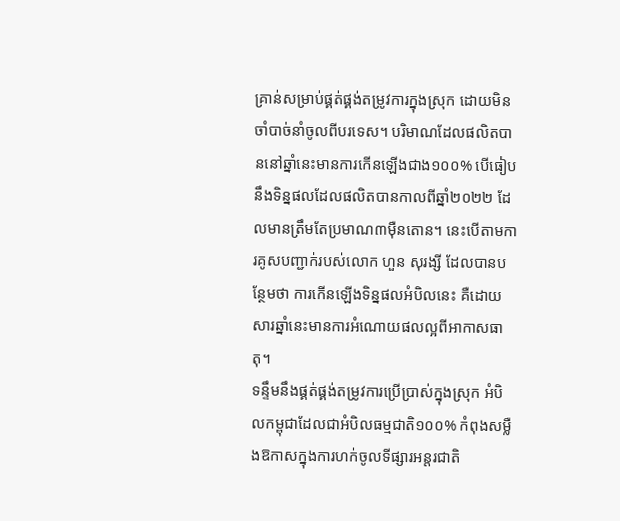គ្រាន់សម្រាប់ផ្គត់ផ្គង់តម្រូវការក្នុងស្រុក ដោយមិនចាំបាច់នាំចូលពីបរទេស។ បរិមាណដែលផលិតបាននៅឆ្នាំនេះមានការកើនឡើងជាង១០០% បើធៀបនឹងទិន្នផលដែលផលិតបានកាលពីឆ្នាំ២០២២ ដែលមានត្រឹមតែប្រមាណ៣ម៉ឺនតោន។ នេះបើតាមការគូសបញ្ជាក់របស់លោក ហួន សុរង្សី ដែលបានបន្ថែមថា ការកើនឡើងទិន្នផលអំបិលនេះ គឺដោយសារឆ្នាំនេះមានការអំណោយផលល្អពីអាកាសធាតុ។
ទន្ទឹមនឹងផ្គត់ផ្គង់តម្រូវការប្រើប្រាស់ក្នុងស្រុក អំបិលកម្ពុជាដែលជាអំបិលធម្មជាតិ១០០% កំពុងសម្លឺងឱកាសក្នុងការហក់ចូលទីផ្សារអន្តរជាតិ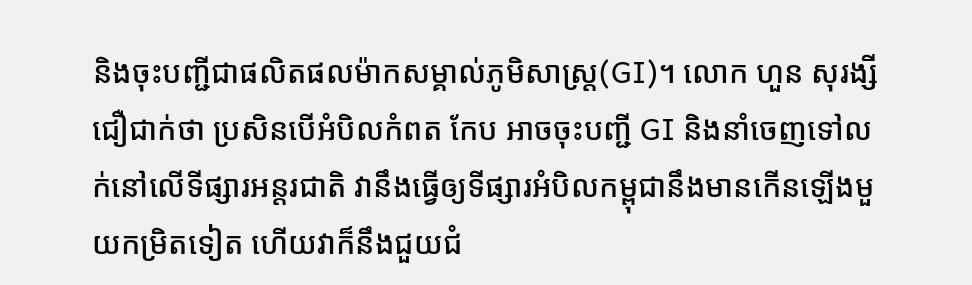និងចុះបញ្ជីជាផលិតផលម៉ាកសម្គាល់ភូមិសាស្ត្រ(GI)។ លោក ហួន សុរង្សី ជឿជាក់ថា ប្រសិនបើអំបិលកំពត កែប អាចចុះបញ្ជី GI និងនាំចេញទៅលក់នៅលើទីផ្សារអន្តរជាតិ វានឹងធ្វើឲ្យទីផ្សារអំបិលកម្ពុជានឹងមានកើនឡើងមួយកម្រិតទៀត ហើយវាក៏នឹងជួយជំ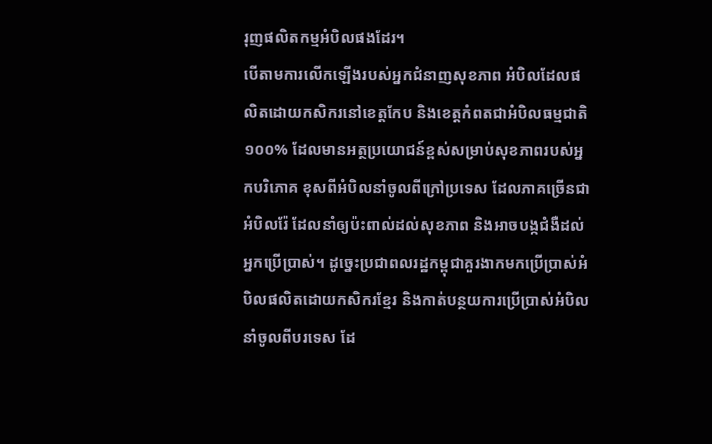រុញផលិតកម្មអំបិលផងដែរ។
បើតាមការលើកឡើងរបស់អ្នកជំនាញសុខភាព អំបិលដែលផលិតដោយកសិករនៅខេត្តកែប និងខេត្តកំពតជាអំបិលធម្មជាតិ១០០% ដែលមានអត្ថប្រយោជន៍ខ្ពស់សម្រាប់សុខភាពរបស់អ្នកបរិភោគ ខុសពីអំបិលនាំចូលពីក្រៅប្រទេស ដែលភាគច្រើនជាអំបិលរ៉ែ ដែលនាំឲ្យប៉ះពាល់ដល់សុខភាព និងអាចបង្កជំងឺដល់អ្នកប្រើប្រាស់។ ដូច្នេះប្រជាពលរដ្ឋកម្ពុជាគួរងាកមកប្រើប្រាស់អំបិលផលិតដោយកសិករខ្មែរ និងកាត់បន្ថយការប្រើប្រាស់អំបិលនាំចូលពីបរទេស ដែ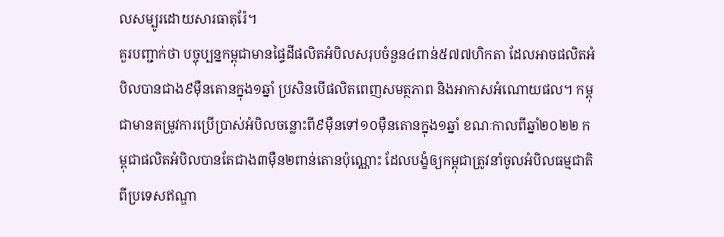លសម្បូរដោយសារធាតុរ៉ែ។
គួរបញ្ជាក់ថា បច្ចុប្បន្នកម្ពុជាមានផ្ទៃដីផលិតអំបិលសរុបចំនួន៤ពាន់៥៧៧ហិកតា ដែលអាចផលិតអំបិលបានជាង៩ម៉ឺនតោនក្នុង១ឆ្នាំ ប្រសិនបើផលិតពេញសមត្ថភាព និងអាកាសអំណោយផល។ កម្ពុជាមានតម្រូវការប្រើប្រាស់អំបិលចន្លោះពី៩ម៉ឺនទៅ១០ម៉ឺនតោនក្នុង១ឆ្នាំ ខណៈកាលពីឆ្នាំ២០២២ កម្ពុជាផលិតអំបិលបានតែជាង៣ម៉ឺន២ពាន់តោនប៉ុណ្ណោះ ដែលបង្ខំឲ្យកម្ពុជាត្រូវនាំចូលអំបិលធម្មជាតិពីប្រទេសឥណ្ឌា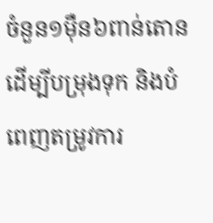ចំនួន១ម៉ឺន៦ពាន់តោន ដើម្បីបម្រុងទុក និងបំពេញតម្រូវការ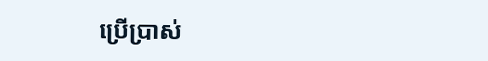ប្រើប្រាស់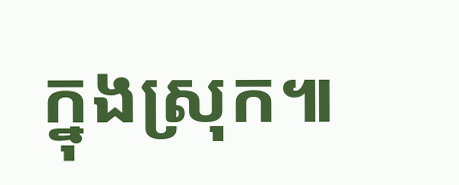ក្នុងស្រុក៕